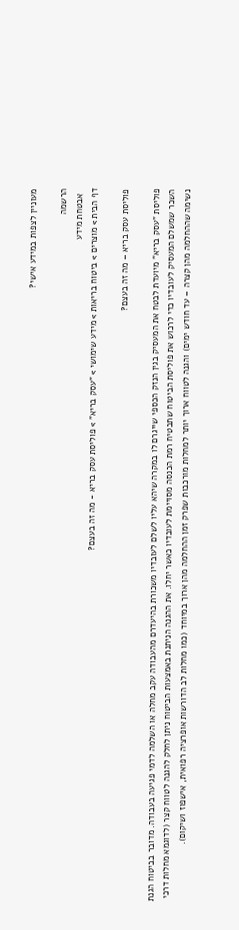מעוניין לצפות במידע אישי?

הרשמה
  אבטחת מידע
דף הבית > מוצרים > ביטוח בריאות > מידע שימושי > "עסק בריא" > פוליסת עסק בריא - מה זה בעצם?

פוליסת עסק בריא – מה זה בעצם?

פוליסת "עסק בריא" מיועדת לבטח את המעסיק בגין הנזק הכספי שייגרם לו במקרה שיהא עליו לשלם לעובדיו משכורת בהיעדרם מהעבודה עקב מחלה או השלמה לדמי פגיעה בעבודה. מדובר בביטוח הגנת השכר שמשלם המעסיק לעובדיו כדי לרכוש את פוליסת הביטוח שתבטיח רמת הכנסה מסויימת לעובדיו כאשר יחלו. את ההגנה הניתנת באמצעות הביטוח ניתן לחלק להגנה לטווח קצר (לדוגמא מחלות דרכי נשימה שההחלמה מהן קצרה – עד חודש ימים) והגנה לטווח ארוך יותר למחלות מורכבות שפרק זמן ההחלמה מהן ארוך במיוחד (כמו מחלות לב הדורשות אופרציה רפואית, אישפוז ושיקום).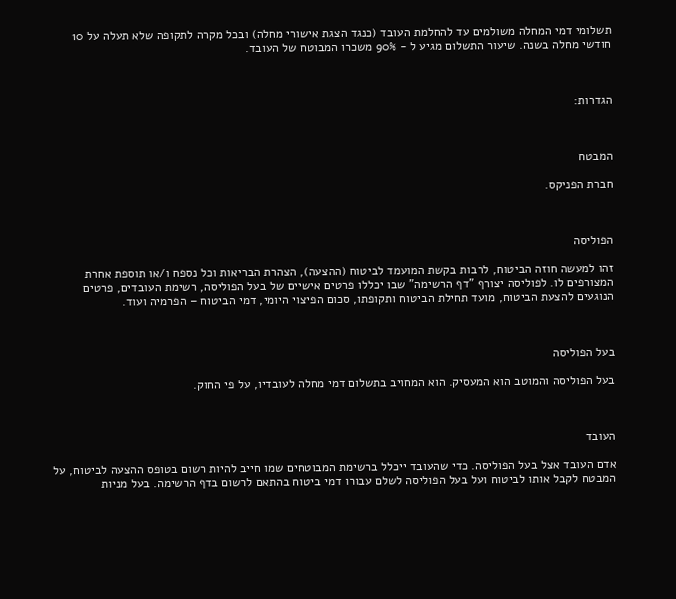תשלומי דמי המחלה משולמים עד להחלמת העובד (כנגד הצגת אישורי מחלה) ובכל מקרה לתקופה שלא תעלה על 10 חודשי מחלה בשנה. שיעור התשלום מגיע ל - 90% משכרו המבוטח של העובד.



הגדרות:



המבטח

חברת הפניקס.



הפוליסה

זהו למעשה חוזה הביטוח, לרבות בקשת המועמד לביטוח (ההצעה), הצהרת הבריאות וכל נספח ו/או תוספת אחרת המצורפים לו. לפוליסה יצורף "דף הרשימה" שבו יכללו פרטים אישיים של בעל הפוליסה, רשימת העובדים, פרטים הנוגעים להצעת הביטוח, מועד תחילת הביטוח ותקופתו, סכום הפיצוי היומי, דמי הביטוח – הפרמיה ועוד.



בעל הפוליסה

בעל הפוליסה והמוטב הוא המעסיק. הוא המחויב בתשלום דמי מחלה לעובדיו, על פי החוק.



העובד

אדם העובד אצל בעל הפוליסה. כדי שהעובד ייכלל ברשימת המבוטחים שמו חייב להיות רשום בטופס ההצעה לביטוח, על המבטח לקבל אותו לביטוח ועל בעל הפוליסה לשלם עבורו דמי ביטוח בהתאם לרשום בדף הרשימה. בעל מניות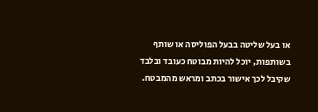או בעל שליטה בבעל הפוליסה או שותף בשותפות, יוכל להיות מבוטח כעובד ובלבד שקיבל לכך אישור בכתב ומראש מהמבטח.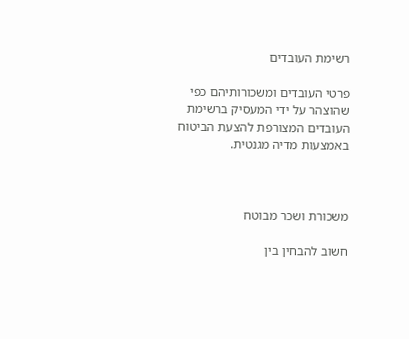רשימת העובדים

פרטי העובדים ומשכורותיהם כפי שהוצהר על ידי המעסיק ברשימת העובדים המצורפת להצעת הביטוח באמצעות מדיה מגנטית.



משכורת ושכר מבוטח

חשוב להבחין בין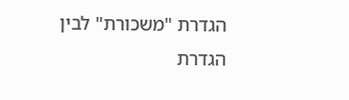הגדרת "משכורת" לבין הגדרת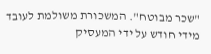"שכר מבוטח". המשכורת משולמת לעובד מידי חודש על ידי המעסיק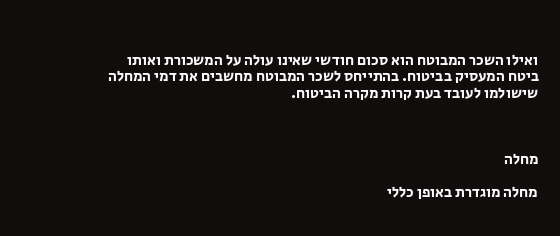ואילו השכר המבוטח הוא סכום חודשי שאינו עולה על המשכורת ואותו ביטח המעסיק בביטוח. בהתייחס לשכר המבוטח מחשבים את דמי המחלה שישולמו לעובד בעת קרות מקרה הביטוח.



מחלה

מחלה מוגדרת באופן כללי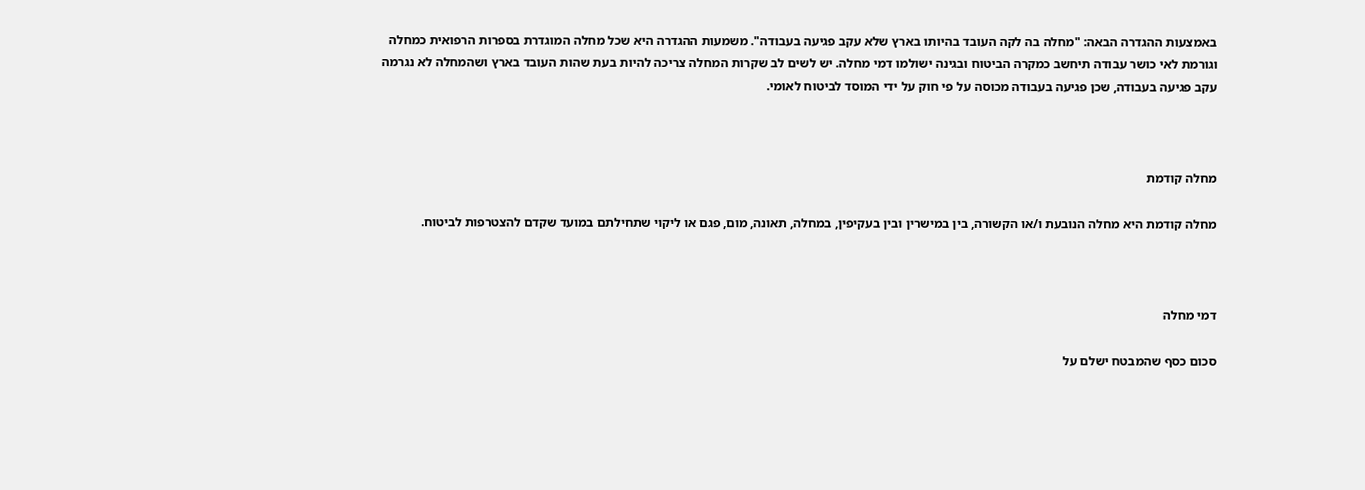באמצעות ההגדרה הבאה: "מחלה בה לקה העובד בהיותו בארץ שלא עקב פגיעה בעבודה". משמעות ההגדרה היא שכל מחלה המוגדרת בספרות הרפואית כמחלה וגורמת לאי כושר עבודה תיחשב כמקרה הביטוח ובגינה ישולמו דמי מחלה. יש לשים לב שקרות המחלה צריכה להיות בעת שהות העובד בארץ ושהמחלה לא נגרמה עקב פגיעה בעבודה, שכן פגיעה בעבודה מכוסה על פי חוק על ידי המוסד לביטוח לאומי.



מחלה קודמת

מחלה קודמת היא מחלה הנובעת ו/או הקשורה, בין במישרין ובין בעקיפין, במחלה, תאונה, מום, פגם או ליקוי שתחילתם במועד שקדם להצטרפות לביטוח.



דמי מחלה

סכום כסף שהמבטח ישלם על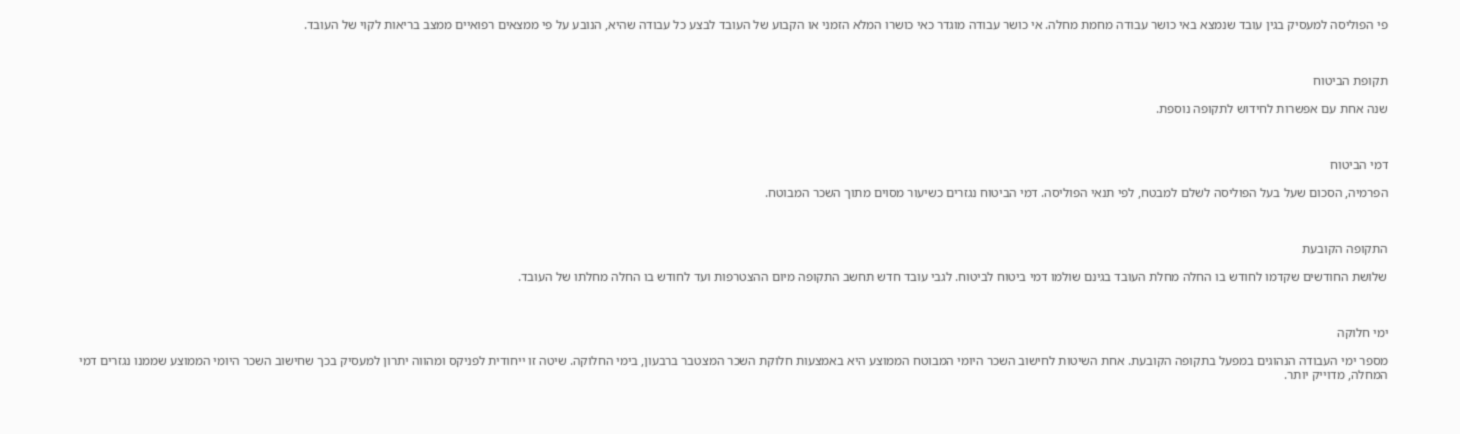פי הפוליסה למעסיק בגין עובד שנמצא באי כושר עבודה מחמת מחלה. אי כושר עבודה מוגדר כאי כושרו המלא הזמני או הקבוע של העובד לבצע כל עבודה שהיא, הנובע על פי ממצאים רפואיים ממצב בריאות לקוי של העובד.



תקופת הביטוח

שנה אחת עם אפשרות לחידוש לתקופה נוספת.



דמי הביטוח

הפרמיה, הסכום שעל בעל הפוליסה לשלם למבטח, לפי תנאי הפוליסה. דמי הביטוח נגזרים כשיעור מסוים מתוך השכר המבוטח.



התקופה הקובעת

שלושת החודשים שקדמו לחודש בו החלה מחלת העובד בגינם שולמו דמי ביטוח לביטוח. לגבי עובד חדש תחשב התקופה מיום ההצטרפות ועד לחודש בו החלה מחלתו של העובד.



ימי חלוקה

מספר ימי העבודה הנהוגים במפעל בתקופה הקובעת. אחת השיטות לחישוב השכר היומי המבוטח הממוצע היא באמצעות חלוקת השכר המצטבר ברבעון, בימי החלוקה. שיטה זו ייחודית לפניקס ומהווה יתרון למעסיק בכך שחישוב השכר היומי הממוצע שממנו נגזרים דמי המחלה, מדוייק יותר.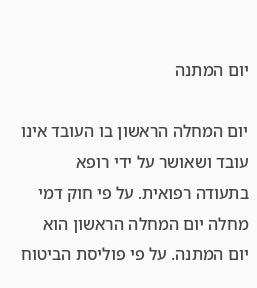יום המתנה

יום המחלה הראשון בו העובד אינו עובד ושאושר על ידי רופא בתעודה רפואית. על פי חוק דמי מחלה יום המחלה הראשון הוא יום המתנה. על פי פוליסת הביטוח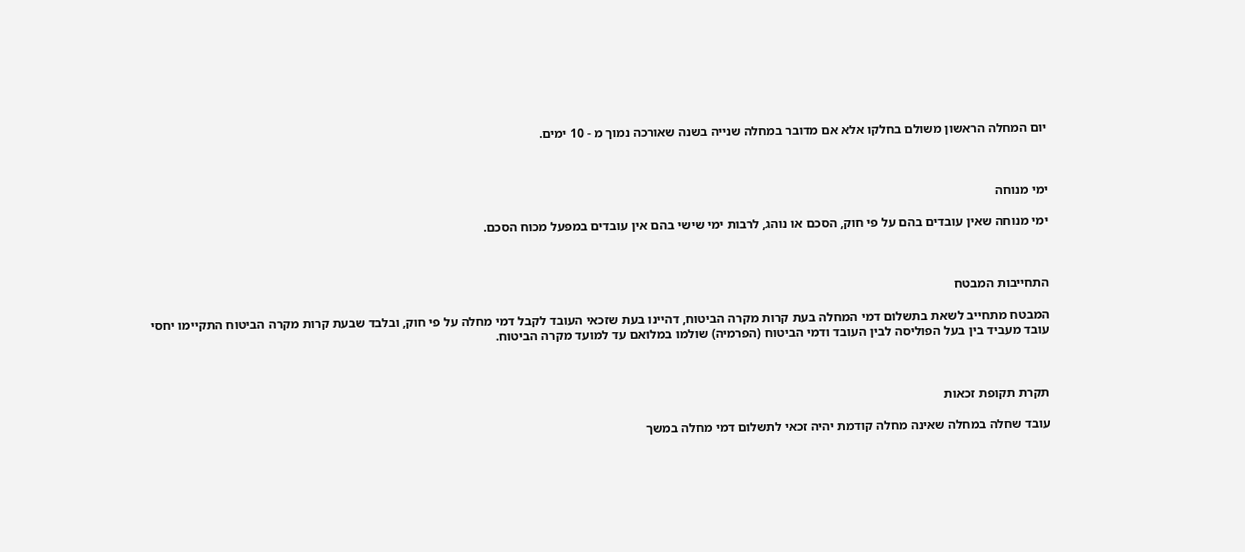יום המחלה הראשון משולם בחלקו אלא אם מדובר במחלה שנייה בשנה שאורכה נמוך מ - 10 ימים.



ימי מנוחה

ימי מנוחה שאין עובדים בהם על פי חוק, הסכם או נוהג, לרבות ימי שישי בהם אין עובדים במפעל מכוח הסכם.



התחייבות המבטח

המבטח מתחייב לשאת בתשלום דמי המחלה בעת קרות מקרה הביטוח, דהיינו בעת שזכאי העובד לקבל דמי מחלה על פי חוק, ובלבד שבעת קרות מקרה הביטוח התקיימו יחסי עובד מעביד בין בעל הפוליסה לבין העובד ודמי הביטוח (הפרמיה) שולמו במלואם עד למועד מקרה הביטוח.



תקרת תקופת זכאות

עובד שחלה במחלה שאינה מחלה קודמת יהיה זכאי לתשלום דמי מחלה במשך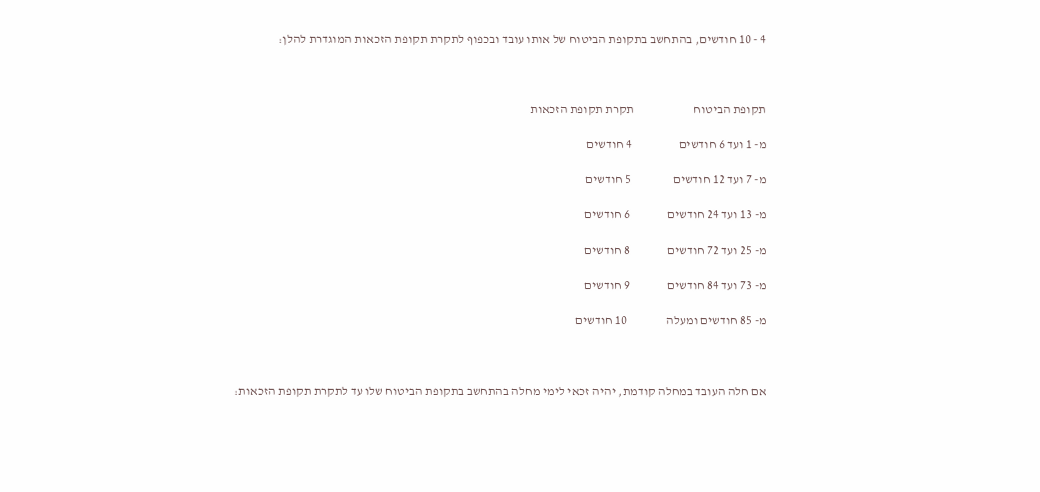4 - 10 חודשים, בהתחשב בתקופת הביטוח של אותו עובד ובכפוף לתקרת תקופת הזכאות המוגדרת להלן:



תקופת הביטוח                        תקרת תקופת הזכאות

מ- 1 ועד 6 חודשים                   4 חודשים

מ- 7 ועד 12 חודשים                 5 חודשים

מ- 13 ועד 24 חודשים               6 חודשים

מ- 25 ועד 72 חודשים               8 חודשים

מ- 73 ועד 84 חודשים               9 חודשים

מ- 85 חודשים ומעלה                10 חודשים



אם חלה העובד במחלה קודמת, יהיה זכאי לימי מחלה בהתחשב בתקופת הביטוח שלו עד לתקרת תקופת הזכאות: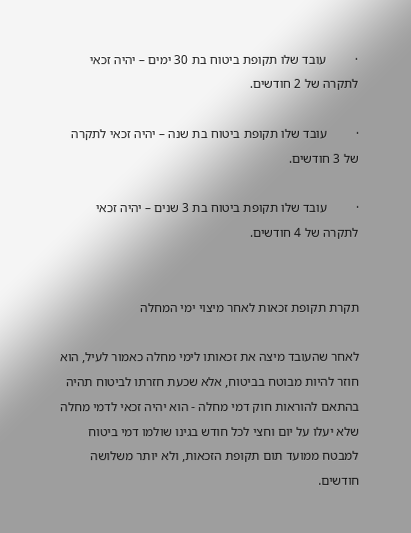·         עובד שלו תקופת ביטוח בת 30 ימים – יהיה זכאי לתקרה של 2 חודשים.

·         עובד שלו תקופת ביטוח בת שנה – יהיה זכאי לתקרה של 3 חודשים.

·         עובד שלו תקופת ביטוח בת 3 שנים – יהיה זכאי לתקרה של 4 חודשים.


תקרת תקופת זכאות לאחר מיצוי ימי המחלה

לאחר שהעובד מיצה את זכאותו לימי מחלה כאמור לעיל, הוא חוזר להיות מבוטח בביטוח, אלא שכעת חזרתו לביטוח תהיה בהתאם להוראות חוק דמי מחלה - הוא יהיה זכאי לדמי מחלה שלא יעלו על יום וחצי לכל חודש בגינו שולמו דמי ביטוח למבטח ממועד תום תקופת הזכאות, ולא יותר משלושה חודשים.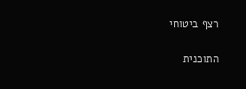רצף ביטוחי

התוכנית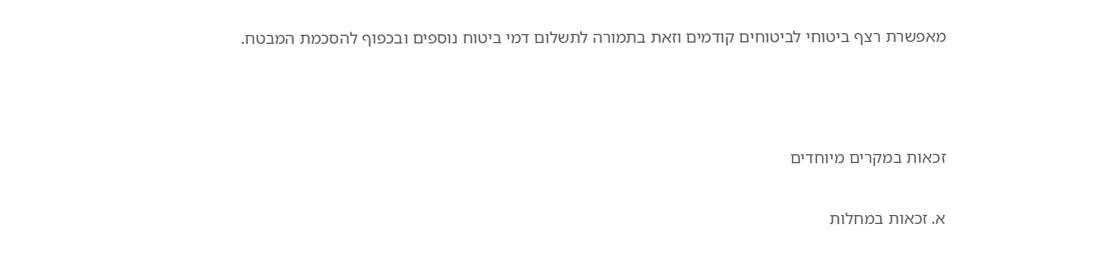מאפשרת רצף ביטוחי לביטוחים קודמים וזאת בתמורה לתשלום דמי ביטוח נוספים ובכפוף להסכמת המבטח.



זכאות במקרים מיוחדים

א. זכאות במחלות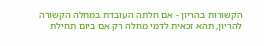הקשורות בהריון - אם חלתה העובדת במחלה הקשורה להריון, תהא זכאית לדמי מחלה רק אם ביום תחילת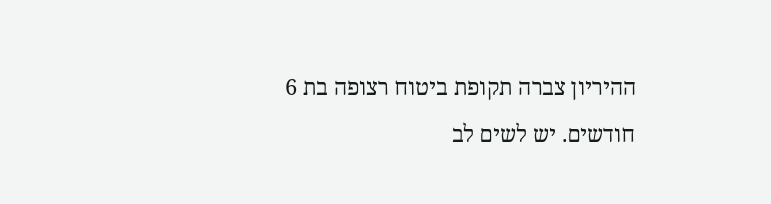ההיריון צברה תקופת ביטוח רצופה בת 6 חודשים. יש לשים לב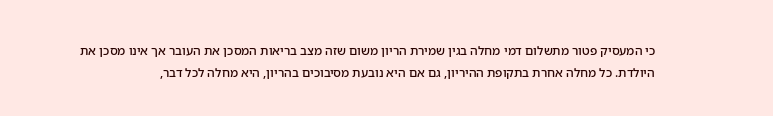כי המעסיק פטור מתשלום דמי מחלה בגין שמירת הריון משום שזה מצב בריאות המסכן את העובר אך אינו מסכן את היולדת. כל מחלה אחרת בתקופת ההיריון, גם אם היא נובעת מסיבוכים בהריון, היא מחלה לכל דבר,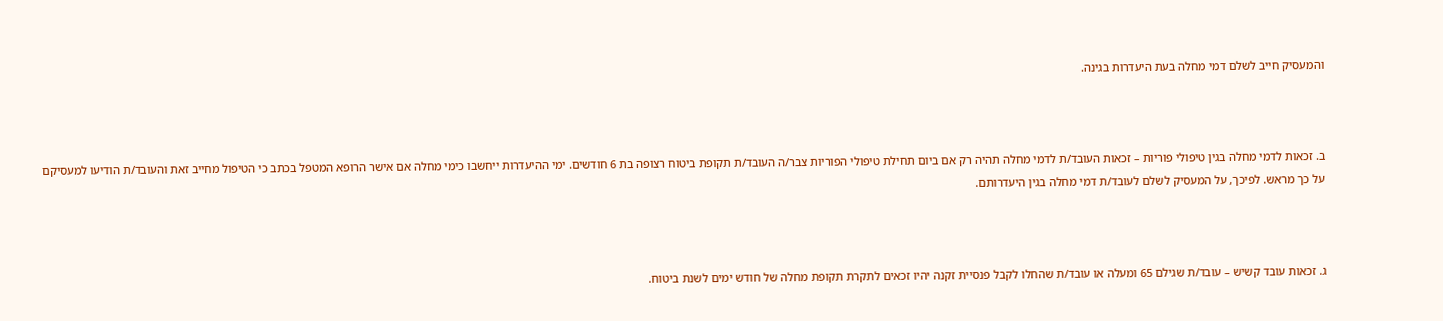והמעסיק חייב לשלם דמי מחלה בעת היעדרות בגינה.



ב. זכאות לדמי מחלה בגין טיפולי פוריות – זכאות העובד/ת לדמי מחלה תהיה רק אם ביום תחילת טיפולי הפוריות צבר/ה העובד/ת תקופת ביטוח רצופה בת 6 חודשים. ימי ההיעדרות ייחשבו כימי מחלה אם אישר הרופא המטפל בכתב כי הטיפול מחייב זאת והעובד/ת הודיעו למעסיקם על כך מראש. לפיכך, על המעסיק לשלם לעובד/ת דמי מחלה בגין היעדרותם.



ג. זכאות עובד קשיש – עובד/ת שגילם 65 ומעלה או עובד/ת שהחלו לקבל פנסיית זקנה יהיו זכאים לתקרת תקופת מחלה של חודש ימים לשנת ביטוח.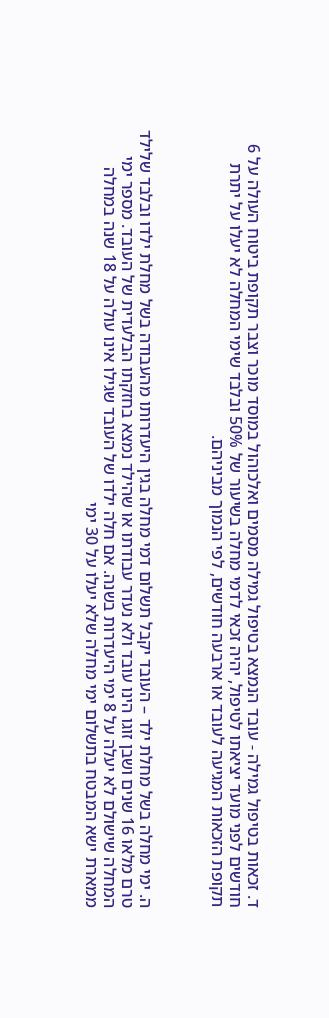ד. זכאות בטיפול גמילה - עובד הנמצא בטיפול גמילה מסמים ואלכוהול במוסד מוכר וצבר תקופת ביטוח העולה על 6 חודשים לפני מועד יציאתו לטיפול, יהיה זכאי לדמי מחלה בשיעור של 50% ובלבד שימי המחלה לא יעלו על יתרת תקופת הזכאות המגיעה לעובד או ארבעה חודשים, לפי הנמוך מביניהם.



ה. ימי מחלה בשל מחלת ילד – העובד יקבל תשלום דמי מחלה בגין היעדרותו מהעבודה בשל מחלת ילדו ובלבד שלילד טרם מלאו 16 שנים ושבן זוגו הינו עובד ולא נעדר עבודתו או שהילד נמצא בחזקתו הבלעדית של העובד. מספר ימי המחלה שישולם לא יעלה על 8 ימי היעדרות בשנה. אם חלה ילדו של העובד שגילו אינו עולה על 18 שנה במחלה ממארת ישא המבטח בתשלום ימי מחלה שלא יעלו על 30 ימי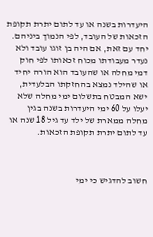היעדרות בשנה או עד לתום יתרת תקופת הזכאות של העובד, לפי הנמוך ביניהם. יחד עם זאת, אם היה בן זוגו עובד ולא נעדר מעבודתו מכוח זכאותו לפי חוק דמי מחלה או שהעובד הוא הורה יחיד או שהילד נמצא בהחזקתו הבלעדית, ישא המבטח בתשלום ימי מחלה שלא יעלו על 60 ימי היעדרות בשנה בגין מחלה ממארת של ילד עד גיל 18 שנה או עד לתום יתרת תקופת הזכאות.



חשוב להדגיש כי ימי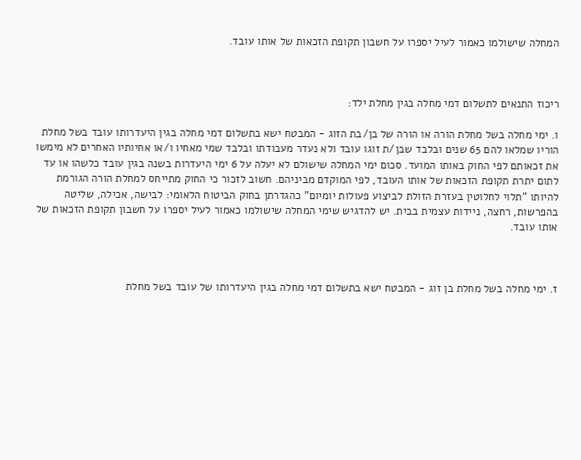המחלה שישולמו כאמור לעיל יספרו על חשבון תקופת הזכאות של אותו עובד.



ריכוז התנאים לתשלום דמי מחלה בגין מחלת ילד:

ו. ימי מחלה בשל מחלת הורה או הורה של בן/בת הזוג - המבטח ישא בתשלום דמי מחלה בגין היעדרותו עובד בשל מחלת הוריו שמלאו להם 65 שנים ובלבד שבן/ת זוגו עובד ולא נעדר מעבודתו ובלבד שמי מאחיו ו/או אחיותיו האחרים לא מימשו את זכאותם לפי החוק באותו המועד. סכום ימי המחלה שישולם לא יעלה על 6 ימי היעדרות בשנה בגין עובד כלשהו או עד לתום יתרת תקופת הזכאות של אותו העובד, לפי המוקדם מביניהם. חשוב לזכור כי החוק מתייחס למחלת הורה הגורמת להיותו "תלוי לחלוטין בעזרת הזולת לביצוע פעולות יומיום" כהגדרתן בחוק הביטוח הלאומי: לבישה, אכילה, שליטה בהפרשות, רחצה, ניידות עצמית בבית. יש להדגיש שימי המחלה שישולמו כאמור לעיל יספרו על חשבון תקופת הזכאות של אותו עובד.



ז. ימי מחלה בשל מחלת בן זוג - המבטח ישא בתשלום דמי מחלה בגין היעדרותו של עובד בשל מחלת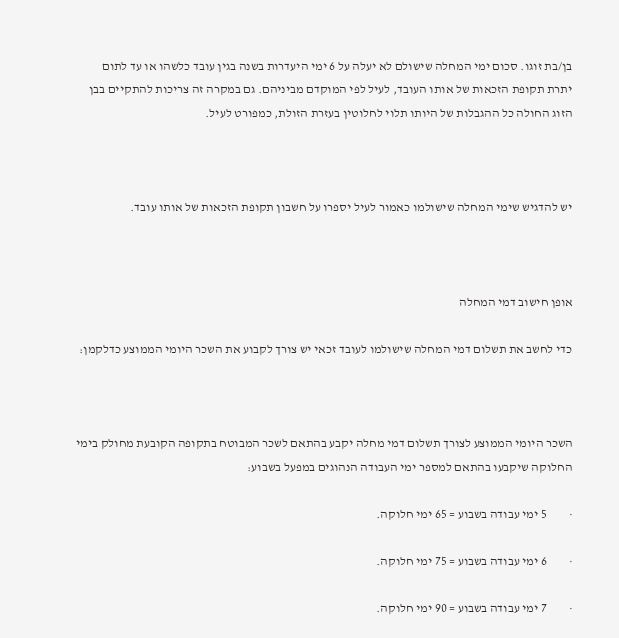בן/בת זוגו. סכום ימי המחלה שישולם לא יעלה על 6 ימי היעדרות בשנה בגין עובד כלשהו או עד לתום יתרת תקופת הזכאות של אותו העובד, לעיל לפי המוקדם מביניהם. גם במקרה זה צריכות להתקיים בבן הזוג החולה כל ההגבלות של היותו תלוי לחלוטין בעזרת הזולת, כמפורט לעיל.



יש להדגיש שימי המחלה שישולמו כאמור לעיל יספרו על חשבון תקופת הזכאות של אותו עובד.



אופן חישוב דמי המחלה

כדי לחשב את תשלום דמי המחלה שישולמו לעובד זכאי יש צורך לקבוע את השכר היומי הממוצע כדלקמן:



השכר היומי הממוצע לצורך תשלום דמי מחלה יקבע בהתאם לשכר המבוטח בתקופה הקובעת מחולק בימי החלוקה שיקבעו בהתאם למספר ימי העבודה הנהוגים במפעל בשבוע:

·         5 ימי עבודה בשבוע = 65 ימי חלוקה.

·         6 ימי עבודה בשבוע = 75 ימי חלוקה.

·         7 ימי עבודה בשבוע = 90 ימי חלוקה.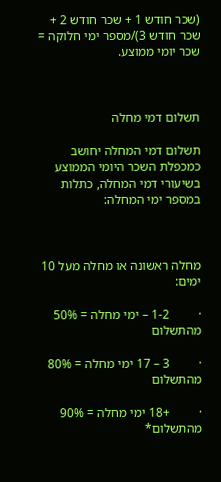(שכר חודש 1 + שכר חודש 2 + שכר חודש 3)/מספר ימי חלוקה = שכר יומי ממוצע.



תשלום דמי מחלה

תשלום דמי המחלה יחושב כמכפלת השכר היומי הממוצע בשיעורי דמי המחלה, כתלות במספר ימי המחלה:



מחלה ראשונה או מחלה מעל 10 ימים:

·         1-2 – ימי מחלה = 50% מהתשלום

·         3 – 17 ימי מחלה = 80% מהתשלום

·         +18 ימי מחלה = 90% מהתשלום*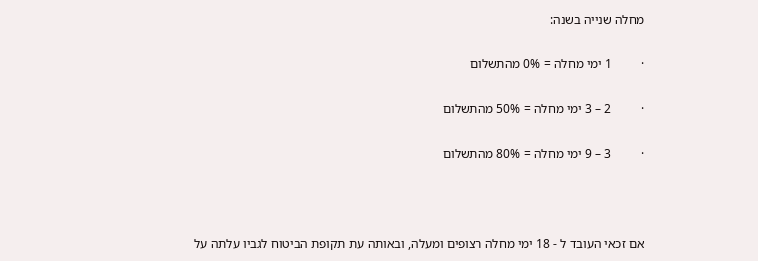מחלה שנייה בשנה:

·         1 ימי מחלה = 0% מהתשלום

·         2 – 3 ימי מחלה = 50% מהתשלום

·         3 – 9 ימי מחלה = 80% מהתשלום



אם זכאי העובד ל - 18 ימי מחלה רצופים ומעלה, ובאותה עת תקופת הביטוח לגביו עלתה על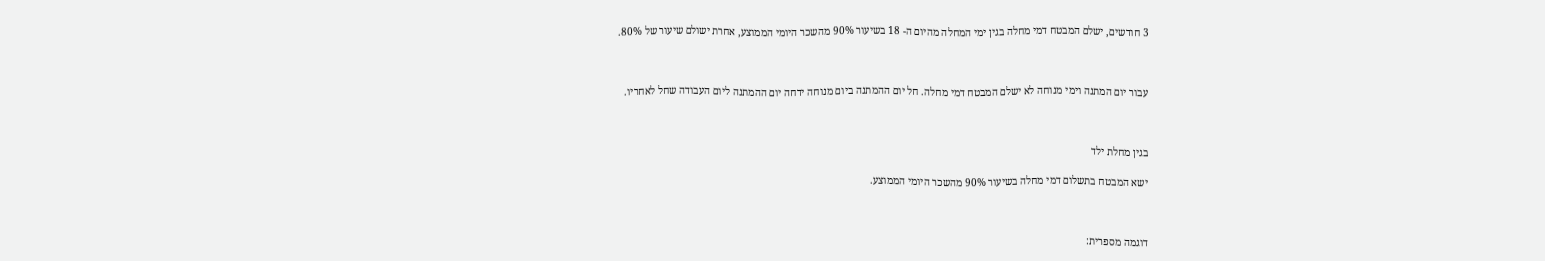3 חודשים, ישלם המבטח דמי מחלה בגין ימי המחלה מהיום ה- 18 בשיעור 90% מהשכר היומי הממוצע, אחרת ישולם שיעור של 80%.



עבור יום המתנה וימי מנוחה לא ישלם המבטח דמי מחלה. חל יום ההמתנה ביום מנוחה ידחה יום ההמתנה ליום העבודה שחל לאחריו.



בגין מחלת ילד

ישא המבטח בתשלום דמי מחלה בשיעור 90% מהשכר היומי הממוצע.



דוגמה מספרית: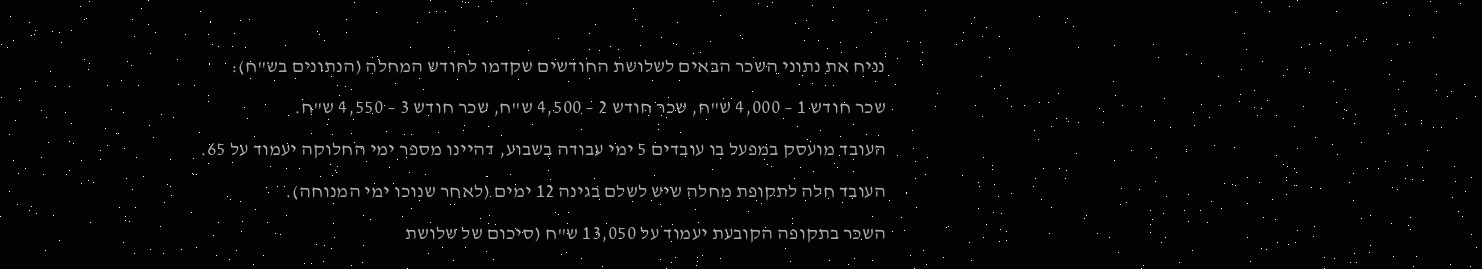נניח את נתוני השכר הבאים לשלושת החודשים שקדמו לחודש המחלה (הנתונים בש"ח):

שכר חודש 1 – 4,000 ש"ח, שכר חודש 2 – 4,500 ש"ח, שכר חודש 3 – 4,550 ש"ח.

העובד מועסק במפעל בו עובדים 5 ימי עבודה בשבוע, דהיינו מספר ימי החלוקה יעמוד על 65.

העובד חלה לתקופת מחלה שיש לשלם בגינה 12 ימים (לאחר שנוכו ימי המנוחה).

השכר בתקופה הקובעת יעמוד על 13,050 ש"ח (סיכום של שלושת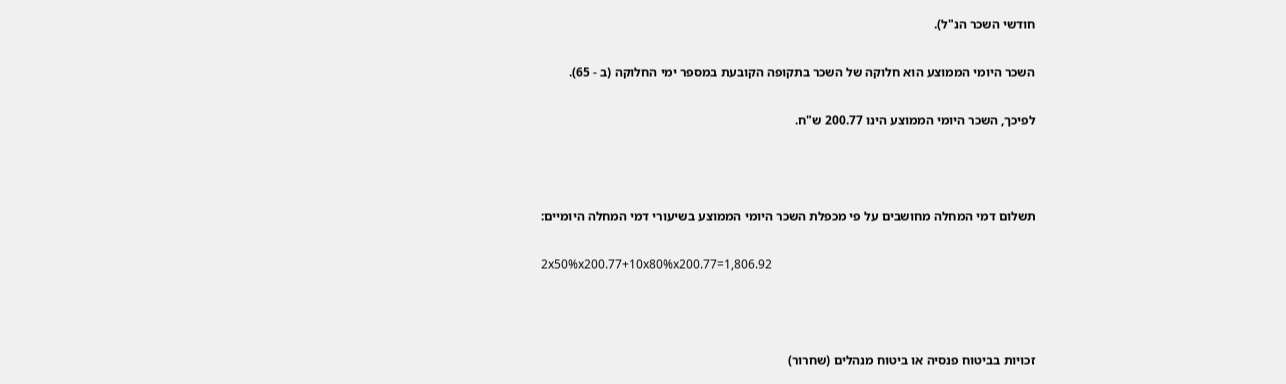חודשי השכר הנ"ל).

השכר היומי הממוצע הוא חלוקה של השכר בתקופה הקובעת במספר ימי החלוקה (ב - 65).

לפיכך, השכר היומי הממוצע הינו 200.77 ש"ח.



תשלום דמי המחלה מחושבים על פי מכפלת השכר היומי הממוצע בשיעורי דמי המחלה היומיים:

2x50%x200.77+10x80%x200.77=1,806.92



זכויות בביטוח פנסיה או ביטוח מנהלים (שחרור)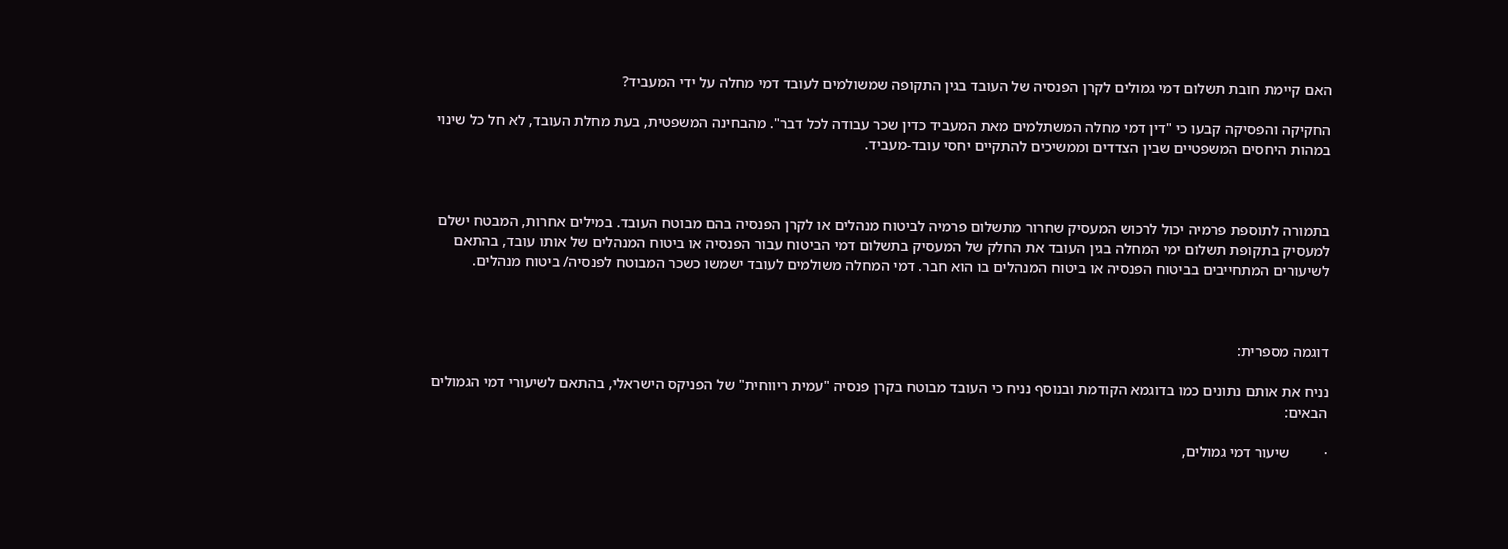האם קיימת חובת תשלום דמי גמולים לקרן הפנסיה של העובד בגין התקופה שמשולמים לעובד דמי מחלה על ידי המעביד?

החקיקה והפסיקה קבעו כי "דין דמי מחלה המשתלמים מאת המעביד כדין שכר עבודה לכל דבר". מהבחינה המשפטית, בעת מחלת העובד, לא חל כל שינוי במהות היחסים המשפטיים שבין הצדדים וממשיכים להתקיים יחסי עובד-מעביד.



בתמורה לתוספת פרמיה יכול לרכוש המעסיק שחרור מתשלום פרמיה לביטוח מנהלים או לקרן הפנסיה בהם מבוטח העובד. במילים אחרות, המבטח ישלם למעסיק בתקופת תשלום ימי המחלה בגין העובד את החלק של המעסיק בתשלום דמי הביטוח עבור הפנסיה או ביטוח המנהלים של אותו עובד, בהתאם לשיעורים המתחייבים בביטוח הפנסיה או ביטוח המנהלים בו הוא חבר. דמי המחלה משולמים לעובד ישמשו כשכר המבוטח לפנסיה/ ביטוח מנהלים.



דוגמה מספרית:

נניח את אותם נתונים כמו בדוגמא הקודמת ובנוסף נניח כי העובד מבוטח בקרן פנסיה "עמית ריווחית" של הפניקס הישראלי, בהתאם לשיעורי דמי הגמולים הבאים:

·         שיעור דמי גמולים,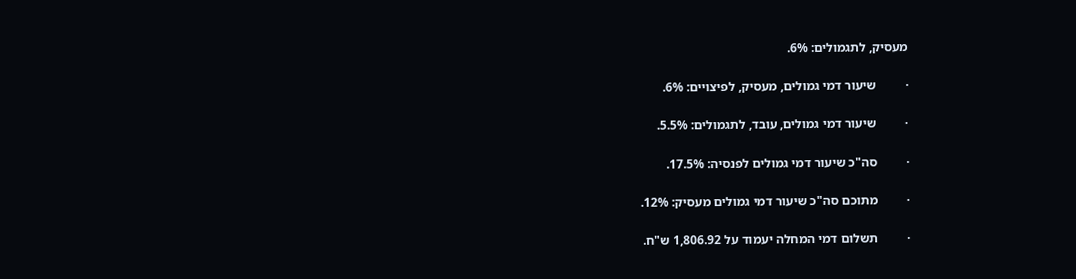מעסיק, לתגמולים: 6%.

·         שיעור דמי גמולים, מעסיק, לפיצויים: 6%.

·         שיעור דמי גמולים, עובד, לתגמולים: 5.5%.

·         סה"כ שיעור דמי גמולים לפנסיה: 17.5%.

·         מתוכם סה"כ שיעור דמי גמולים מעסיק: 12%.

·         תשלום דמי המחלה יעמוד על 1,806.92 ש"ח.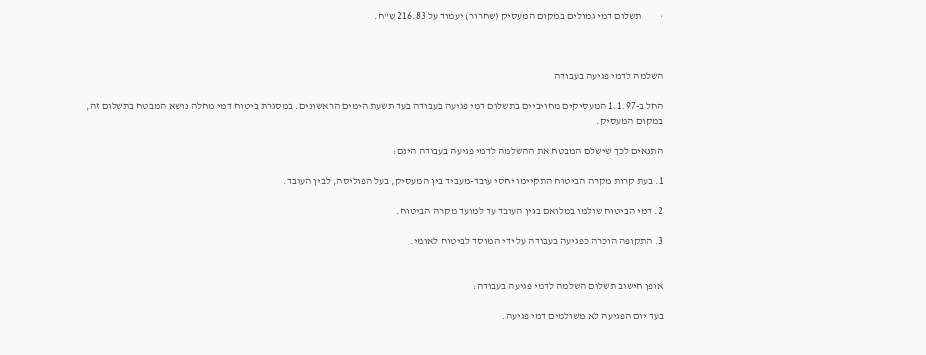·         תשלום דמי גמולים במקום המעסיק (שחרור) יעמוד על 216.83 ש"ח.



השלמה לדמי פגיעה בעבודה

החל ב-1.1.97 המעסיקים מחויביים בתשלום דמי פגיעה בעבודה בעד תשעת הימים הראשונים. במסגרת ביטוח דמי מחלה נושא המבטח בתשלום זה, במקום המעסיק.

התנאים לכך שישלם המבטח את ההשלמה לדמי פגיעה בעבודה הינם:

1. בעת קרות מקרה הביטוח התקיימו יחסי עובד-מעביד בין המעסיק, בעל הפוליסה, לבין העובד.

2. דמי הביטוח שולמו במלואם בגין העובד עד למועד מקרה הביטוח.

3. התקופה הוכרה כפגיעה בעבודה על ידי המוסד לביטוח לאומי.


אופן חישוב תשלום השלמה לדמי פגיעה בעבודה:

בעד יום הפגיעה לא משולמים דמי פגיעה.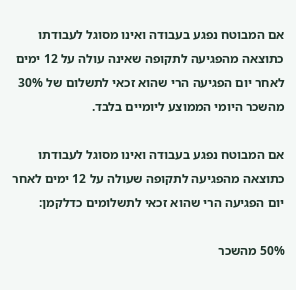אם המבוטח נפגע בעבודה ואינו מסוגל לעבודתו כתוצאה מהפגיעה לתקופה שאינה עולה על 12 ימים לאחר יום הפגיעה הרי שהוא זכאי לתשלום של 30% מהשכר היומי הממוצע ליומיים בלבד.

אם המבוטח נפגע בעבודה ואינו מסוגל לעבודתו כתוצאה מהפגיעה לתקופה שעולה על 12 ימים לאחר יום הפגיעה הרי שהוא זכאי לתשלומים כדלקמן:

50% מהשכר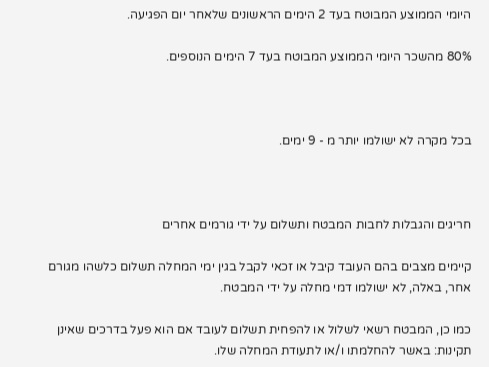היומי הממוצע המבוטח בעד 2 הימים הראשונים שלאחר יום הפגיעה.

80% מהשכר היומי הממוצע המבוטח בעד 7 הימים הנוספים.



בכל מקרה לא ישולמו יותר מ - 9 ימים.



חריגים והגבלות לחבות המבטח ותשלום על ידי גורמים אחרים

קיימים מצבים בהם העובד קיבל או זכאי לקבל בגין ימי המחלה תשלום כלשהו מגורם אחר, באלה, לא ישולמו דמי מחלה על ידי המבטח.

כמו כן, המבטח רשאי לשלול או להפחית תשלום לעובד אם הוא פעל בדרכים שאינן תקינות: באשר להחלמתו ו/או לתעודת המחלה שלו.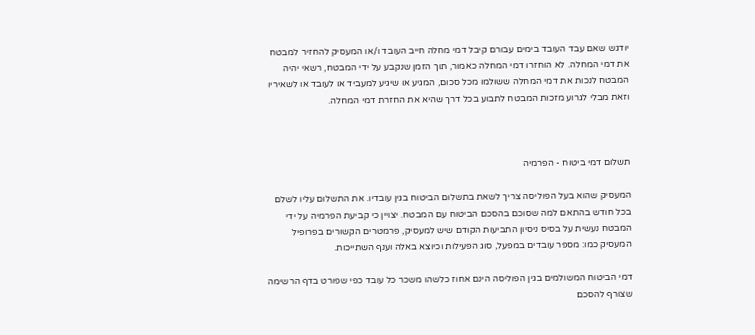יודגש שאם עבד העובד בימים עבורם קיבל דמי מחלה חייב העובד ו/או המעסיק להחזיר למבטח את דמי המחלה. לא הוחזרו דמי המחלה כאמור, תוך הזמן שנקבע על ידי המבטח, רשאי יהיה המבטח לנכות את דמי המחלה ששולמו מכל סכום, המגיע או שיגיע למעביד או לעובד או לשאיריו וזאת מבלי לגרוע מזכות המבטח לתבוע בכל דרך שהיא את החזרת דמי המחלה.



תשלום דמי ביטוח - הפרמיה

המעסיק שהוא בעל הפוליסה צריך לשאת בתשלום הביטוח בגין עובדיו. את התשלום עליו לשלם בכל חודש בהתאם למה שסוכם בהסכם הביטוח עם המבטח. יצויין כי קביעת הפרמיה על ידי המבטח נעשית על בסיס ניסיון התביעות הקודם שיש למעסיק, פרמטרים הקשורים בפרופיל המעסיק כמו: מספר עובדים במפעל, סוג הפעילות וכיוצא באלה וענף השתייכות.

דמי הביטוח המשולמים בגין הפוליסה הינם אחוז כלשהו משכר כל עובד כפי שפורט בדף הרשימה שצורף להסכם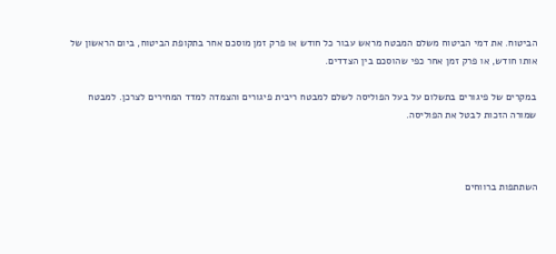הביטוח. את דמי הביטוח משלם המבטח מראש עבור כל חודש או פרק זמן מוסכם אחר בתקופת הביטוח, ביום הראשון של אותו חודש, או פרק זמן אחר כפי שהוסכם בין הצדדים.

במקרים של פיגורים בתשלום על בעל הפוליסה לשלם למבטח ריבית פיגורים והצמדה למדד המחירים לצרכן. למבטח שמורה הזכות לבטל את הפוליסה.



השתתפות ברווחים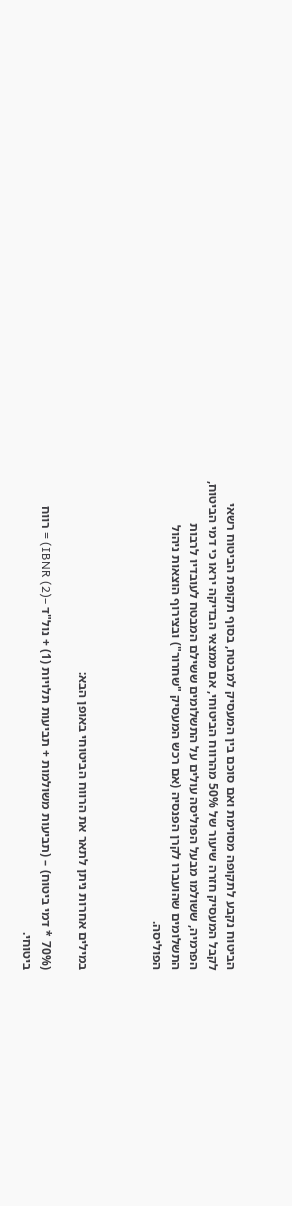הביטוח נקבע לתקופה מסוימת ואם סוכם בין המעסיק למבטח, בסוף תקופת הביטוח רשאי לקבל המעסיק חזרה שיעור של 50% מהרווח הביטוחי, אם ממצאי הבדיקה יראו כי דמי הביטוח, הפרמיה, ששולמו מבעל הפוליסה עולים על התשלומים ששילם המבטח לעובדיו לרבות התשלומים שהועברו לקרן הפנסיה (אם רכש המעסיק "שחרור") ובצירוף הוצאות ניהול הפוליסה.



במילים אחרות ניתן לתאר את הרווח הביטוחי באופן הבא:

(70% * דמי ביטוח) – (תביעות משולמות + תביעות תלויות (1) + נול"ד –IBNR (2)) = רווח ביטוחי.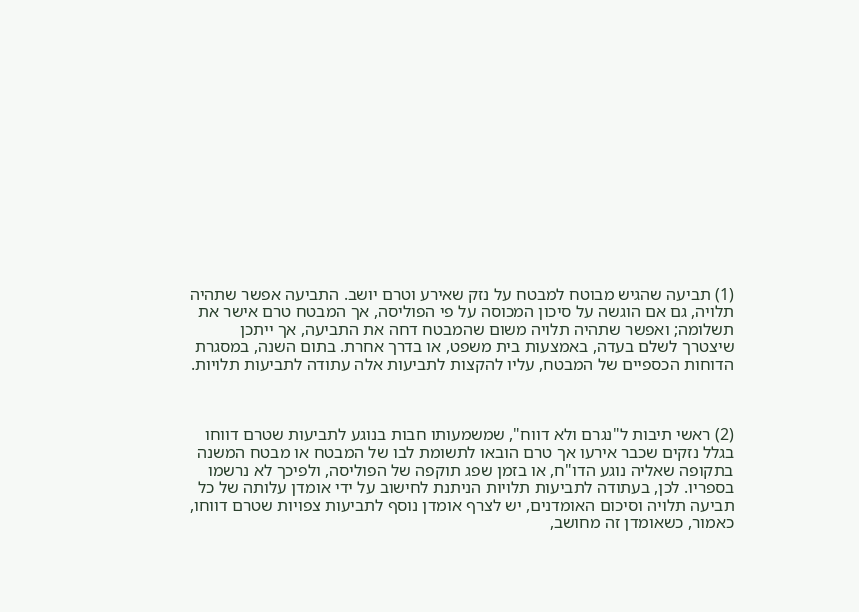(1) תביעה שהגיש מבוטח למבטח על נזק שאירע וטרם יושב. התביעה אפשר שתהיה תלויה, גם אם הוגשה על סיכון המכוסה על פי הפוליסה, אך המבטח טרם אישר את תשלומה; ואפשר שתהיה תלויה משום שהמבטח דחה את התביעה, אך ייתכן שיצטרך לשלם בעדה, באמצעות בית משפט, או בדרך אחרת. בתום השנה, במסגרת הדוחות הכספיים של המבטח, עליו להקצות לתביעות אלה עתודה לתביעות תלויות.



(2) ראשי תיבות ל"נגרם ולא דווח", שמשמעותו חבות בנוגע לתביעות שטרם דווחו בגלל נזקים שכבר אירעו אך טרם הובאו לתשומת לבו של המבטח או מבטח המשנה בתקופה שאליה נוגע הדו"ח, או בזמן שפג תוקפה של הפוליסה, ולפיכך לא נרשמו בספריו. לכן, בעתודה לתביעות תלויות הניתנת לחישוב על ידי אומדן עלותה של כל תביעה תלויה וסיכום האומדנים, יש לצרף אומדן נוסף לתביעות צפויות שטרם דווחו, כאמור, כשאומדן זה מחושב,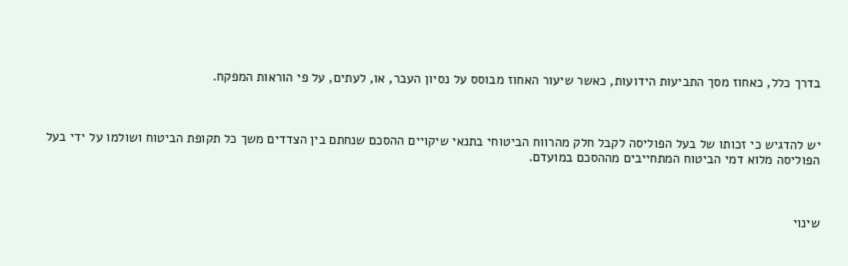בדרך כלל, כאחוז מסך התביעות הידועות, כאשר שיעור האחוז מבוסס על נסיון העבר, או, לעתים, על פי הוראות המפקח.



יש להדגיש כי זכותו של בעל הפוליסה לקבל חלק מהרווח הביטוחי בתנאי שיקויים ההסכם שנחתם בין הצדדים משך כל תקופת הביטוח ושולמו על ידי בעל הפוליסה מלוא דמי הביטוח המתחייבים מההסכם במועדם.



שינוי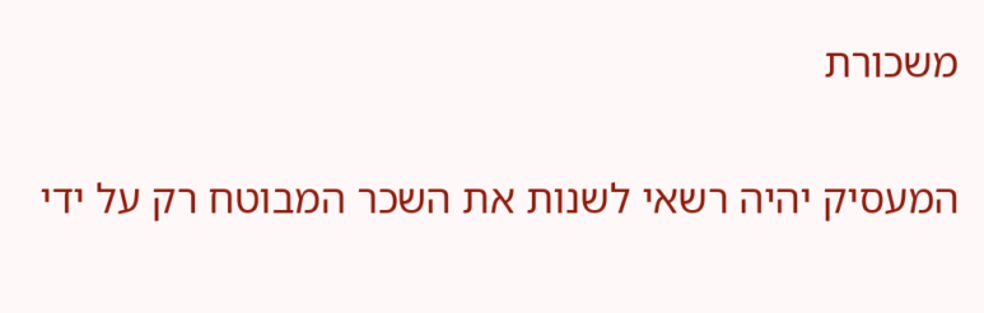משכורת

המעסיק יהיה רשאי לשנות את השכר המבוטח רק על ידי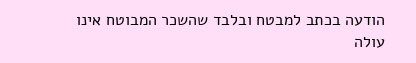הודעה בכתב למבטח ובלבד שהשכר המבוטח אינו עולה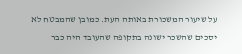על שיעור המשכורת באותה העת. כמובן שהמבטח לא יסכים שהשכר ישונה בתקופה שהעובד היה כבר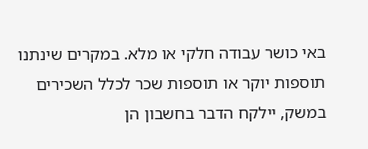באי כושר עבודה חלקי או מלא. במקרים שינתנו תוספות יוקר או תוספות שכר לכלל השכירים במשק, יילקח הדבר בחשבון הן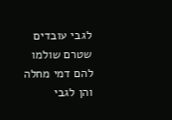לגבי עובדים שטרם שולמו להם דמי מחלה והן לגבי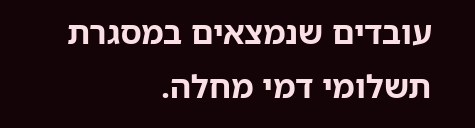עובדים שנמצאים במסגרת תשלומי דמי מחלה.